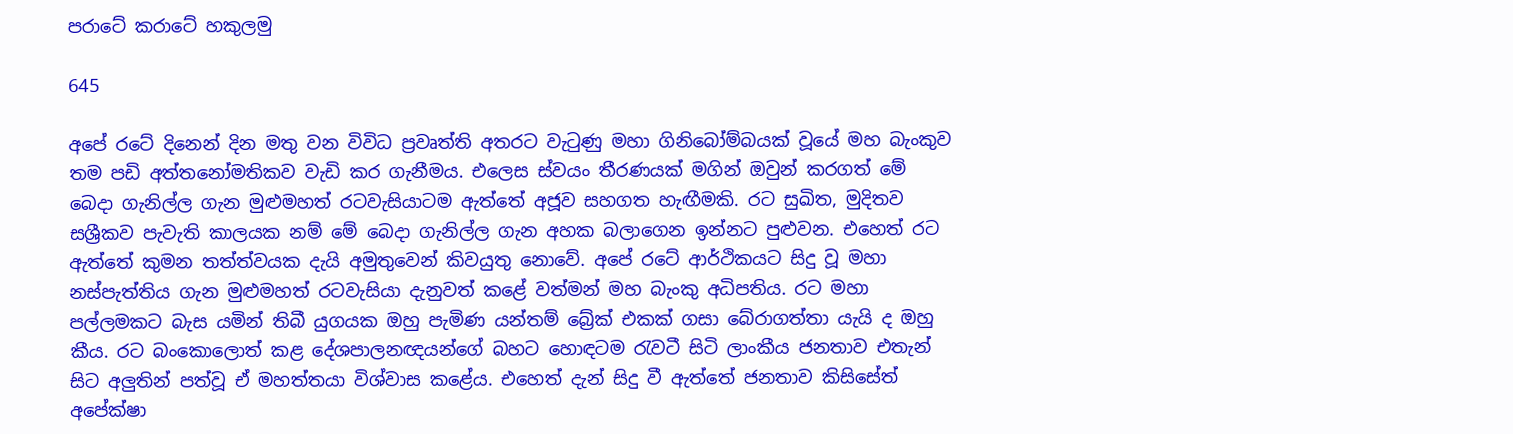පරාටේ කරාටේ හකුලමු

645

අපේ රටේ දිනෙන් දින මතු වන විවිධ ප්‍රවෘත්ති අතරට වැටුණු මහා ගිනිබෝම්බයක් වූයේ මහ බැංකුව තම පඩි අත්තනෝමතිකව වැඩි කර ගැනීමය. එලෙස ස්වයං තීරණයක් මගින් ඔවුන් කරගත් මේ බෙදා ගැනිල්ල ගැන මුළුමහත් රටවැසියාටම ඇත්තේ අජූව සහගත හැඟීමකි. රට සුඛිත, මුදිතව සශ්‍රීකව පැවැති කාලයක නම් මේ බෙදා ගැනිල්ල ගැන අහක බලාගෙන ඉන්නට පුළුවන. එහෙත් රට ඇත්තේ කුමන තත්ත්වයක දැයි අමුතුවෙන් කිවයුතු නොවේ. අපේ රටේ ආර්ථිකයට සිදු වූ මහා නස්පැත්තිය ගැන මුළුමහත් රටවැසියා දැනුවත් කළේ වත්මන් මහ බැංකු අධිපතිය. රට මහා පල්ලමකට බැස යමින් තිබී යුගයක ඔහු පැමිණ යන්තම් බ්‍රේක් එකක් ගසා බේරාගත්තා යැයි ද ඔහු කීය. රට බංකොලොත් කළ දේශපාලනඥයන්ගේ බහට හොඳටම රැවටී සිටි ලාංකීය ජනතාව එතැන් සිට අලුතින් පත්වූ ඒ මහත්තයා විශ්වාස කළේය. එහෙත් දැන් සිදු වී ඇත්තේ ජනතාව කිසිසේත් අපේක්ෂා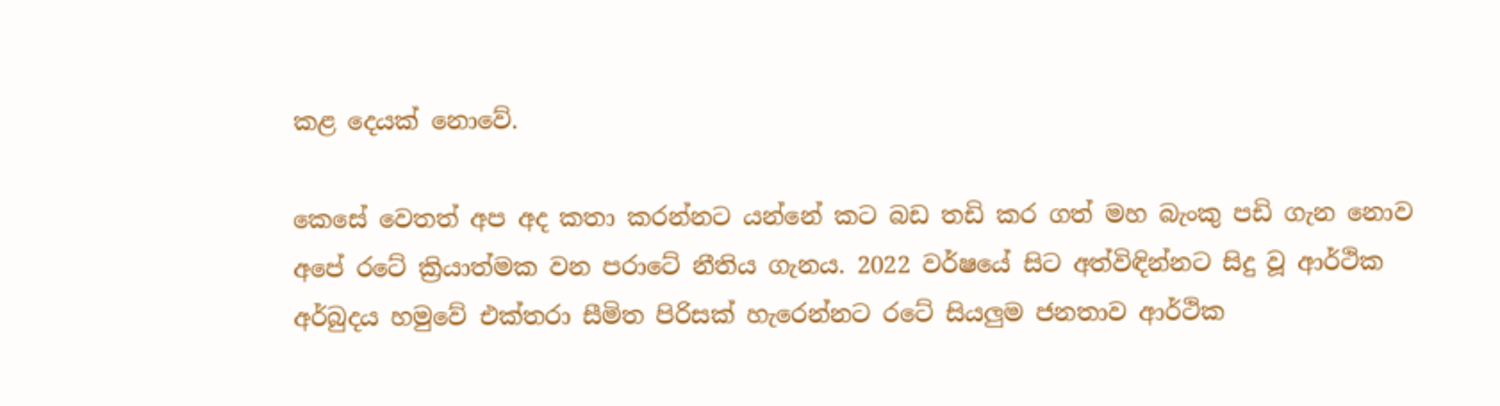කළ දෙයක් නොවේ.

කෙසේ වෙතත් අප අද කතා කරන්නට යන්නේ කට බඩ තඩි කර ගත් මහ බැංකු පඩි ගැන නොව අපේ රටේ ක්‍රියාත්මක වන පරාටේ නීතිය ගැනය. 2022 වර්ෂයේ සිට අත්විඳින්නට සිදු වූ ආර්ථික අර්බුදය හමුවේ එක්තරා සීමිත පිරිසක් හැරෙන්නට රටේ සියලුම ජනතාව ආර්ථික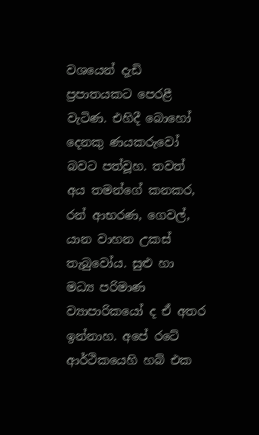වශයෙන් දැඩි ප්‍රපාතයකට පෙරළී වැටිණ. එහිදී බොහෝ දෙනකු ණයකරුවෝ බවට පත්වූහ. තවත් අය තමන්ගේ කනකර, රන් ආභරණ, ගෙවල්, යාන වාහන උකස් තැබුවෝය. සුළු හා මධ්‍ය පරිමාණ ව්‍යාපාරිකයෝ ද ඒ අතර ඉන්නාහ. අපේ රටේ ආර්ථිකයෙහි හබ් එක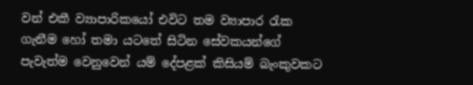වන් එකී ව්‍යාපාරිකයෝ එවිට තම ව්‍යාපාර රැක ගැනීම හෝ තමා යටතේ සිටින සේවකයන්ගේ පැවැත්ම වෙනුවෙන් යම් දේපළක් කිසියම් බැංකුවකට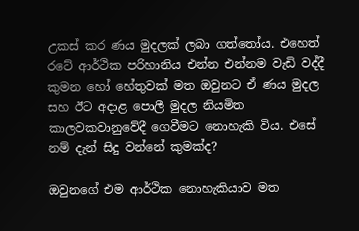උකස් කර ණය මුදලක් ලබා ගත්තෝය. එහෙත් රටේ ආර්ථික පරිහානිය එන්න එන්නම වැඩි වද්දී කුමන හෝ හේතුවක් මත ඔවුනට ඒ ණය මුදල සහ ඊට අදාළ පොලී මුදල නියමිත කාලවකවානුවේදී ගෙවීමට නොහැකි විය. එසේ නම් දැන් සිදු වන්නේ කුමක්ද?

ඔවුනගේ එම ආර්ථික නොහැකියාව මත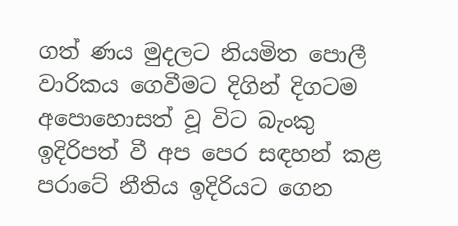ගත් ණය මුදලට නියමිත පොලී වාරිකය ගෙවීමට දිගින් දිගටම අපොහොසත් වූ විට බැංකු ඉදිරිපත් වී අප පෙර සඳහන් කළ පරාටේ නීතිය ඉදිරියට ගෙන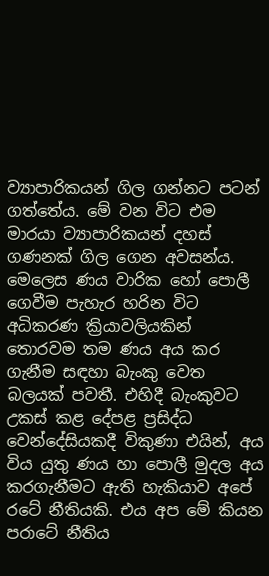ව්‍යාපාරිකයන් ගිල ගන්නට පටන් ගත්තේය. මේ වන විට එම මාරයා ව්‍යාපාරිකයන් දහස් ගණනක් ගිල ගෙන අවසන්ය. මෙලෙස ණය වාරික හෝ පොලී ගෙවීම පැහැර හරින විට අධිකරණ ක්‍රියාවලියකින් තොරවම තම ණය අය කර ගැනීම සඳහා බැංකු වෙත බලයක් පවතී. එහිදී බැංකුවට උකස් කළ දේපළ ප්‍රසිද්ධ වෙන්දේසියකදී විකුණා එයින්, අය විය යුතු ණය හා පොලී මුදල අය කරගැනීමට ඇති හැකියාව අපේ රටේ නීතියකි. එය අප මේ කියන පරාටේ නීතිය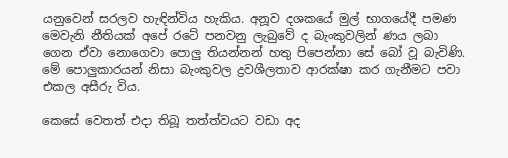යනුවෙන් සරලව හැඳින්විය හැකිය. අනූව දශකයේ මුල් භාගයේදී පමණ මෙවැනි නීතියක් අපේ රටේ පනවනු ලැබුවේ ද බැංකුවලින් ණය ලබා ගෙන ඒවා නොගෙවා පොලු තියන්නන් හතු පිපෙන්නා සේ බෝ වූ බැවිණි. මේ පොලුකාරයන් නිසා බැංකුවල ද්‍රවශීලතාව ආරක්ෂා කර ගැනීමට පවා එකල අසීරු විය.

කෙසේ වෙතත් එදා තිබූ තත්ත්වයට වඩා අද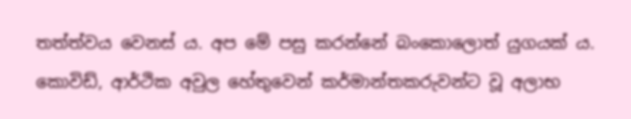තත්ත්වය වෙනස් ය. අප මේ පසු කරන්නේ බංකොලොත් යුගයක් ය. කොවිඩ්, ආර්ථික අවුල හේතුවෙන් කර්මාන්තකරුවන්ට වූ අලාභ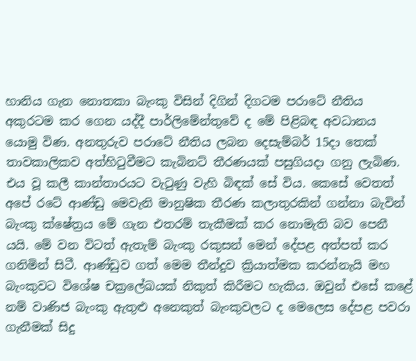හානිය ගැන නොතකා බැංකු විසින් දිගින් දිගටම පරාටේ නීතිය අකුරටම කර ගෙන යද්දී පාර්ලිමේන්තුවේ ද මේ පිළිබඳ අවධානය යොමු විණ. අනතුරුව පරාටේ නීතිය ලබන දෙසැම්බර් 15දා තෙක් තාවකාලිකව අත්හිටුවීමට කැබිනට් තීරණයක් පසුගියදා ගනු ලැබිණ. එය වූ කලී කාන්තාරයට වැටුණු වැහි බිඳක් සේ විය. කෙසේ වෙතත් අපේ රටේ ආණ්ඩු මෙවැනි මානුෂික තීරණ කලාතුරකින් ගන්නා බැවින් බැංකු ක්ෂේත්‍රය මේ ගැන එතරම් තැකීමක් කර නොමැති බව පෙනී යයි. මේ වන විටත් ඇතැම් බැංකු රකුසන් මෙන් දේපළ අත්පත් කර ගනිමින් සිටී. ආණ්ඩුව ගත් මෙම තීන්දුව ක්‍රියාත්මක කරන්නැයි මහ බැංකුවට විශේෂ චක්‍රලේඛයක් නිකුත් කිරීමට හැකිය. ඔවුන් එසේ කළේ නම් වාණිජ බැංකු ඇතුළු අනෙකුත් බැංකුවලට ද මෙලෙස දේපළ පවරා ගැනීමක් සිදු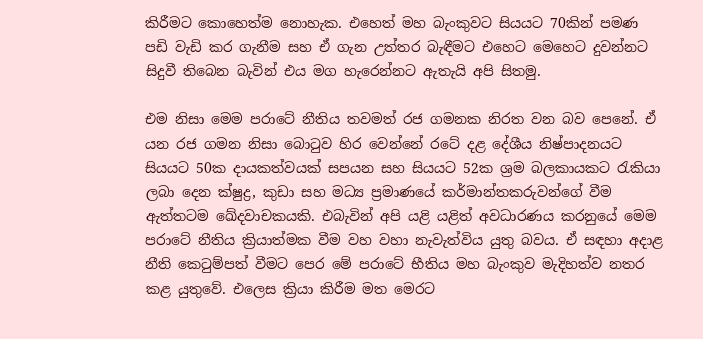කිරීමට කොහෙත්ම නොහැක. එහෙත් මහ බැංකුවට සියයට 70කින් පමණ පඩි වැඩි කර ගැනීම සහ ඒ ගැන උත්තර බැඳීමට එහෙට මෙහෙට දුවන්නට සිදුවී තිබෙන බැවින් එය මග හැරෙන්නට ඇතැයි අපි සිතමු.

එම නිසා මෙම පරාටේ නීතිය තවමත් රජ ගමනක නිරත වන බව පෙනේ. ඒ යන රජ ගමන නිසා බොටුව හිර වෙන්නේ රටේ දළ දේශීය නිෂ්පාදනයට සියයට 50ක දායකත්වයක් සපයන සහ සියයට 52ක ශ්‍රම බලකායකට රැකියා ලබා දෙන ක්ෂුද්‍ර, කුඩා සහ මධ්‍ය ප්‍රමාණයේ කර්මාන්තකරුවන්ගේ වීම ඇත්තටම ඛේදවාචකයකි. එබැවින් අපි යළි යළිත් අවධාරණය කරනුයේ මෙම පරාටේ නීතිය ක්‍රියාත්මක වීම වහ වහා නැවැත්විය යුතු බවය. ඒ සඳහා අදාළ නීති කෙටුම්පත් වීමට පෙර මේ පරාටේ භීතිය මහ බැංකුව මැදිහත්ව නතර කළ යුතුවේ. එලෙස ක්‍රියා කිරීම මත මෙරට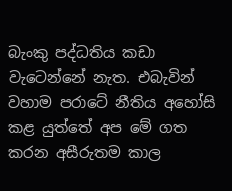බැංකු පද්ධතිය කඩා වැටෙන්නේ නැත. එබැවින් වහාම පරාටේ නීතිය අහෝසි කළ යුත්තේ අප මේ ගත කරන අසීරුතම කාල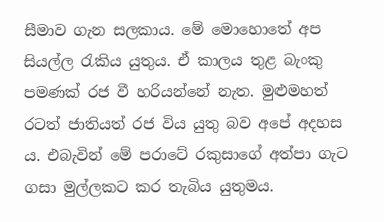සීමාව ගැන සලකාය. මේ මොහොතේ අප සියල්ල රැකිය යුතුය. ඒ කාලය තුළ බැංකු පමණක් රජ වී හරියන්නේ නැත. මුළුමහත් රටත් ජාතියත් රජ විය යුතු බව අපේ අදහස ය. එබැවින් මේ පරාටේ රකුසාගේ අත්පා ගැට ගසා මුල්ලකට කර තැබිය යුතුමය.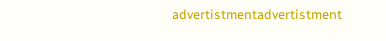advertistmentadvertistment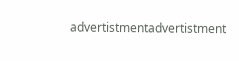advertistmentadvertistment